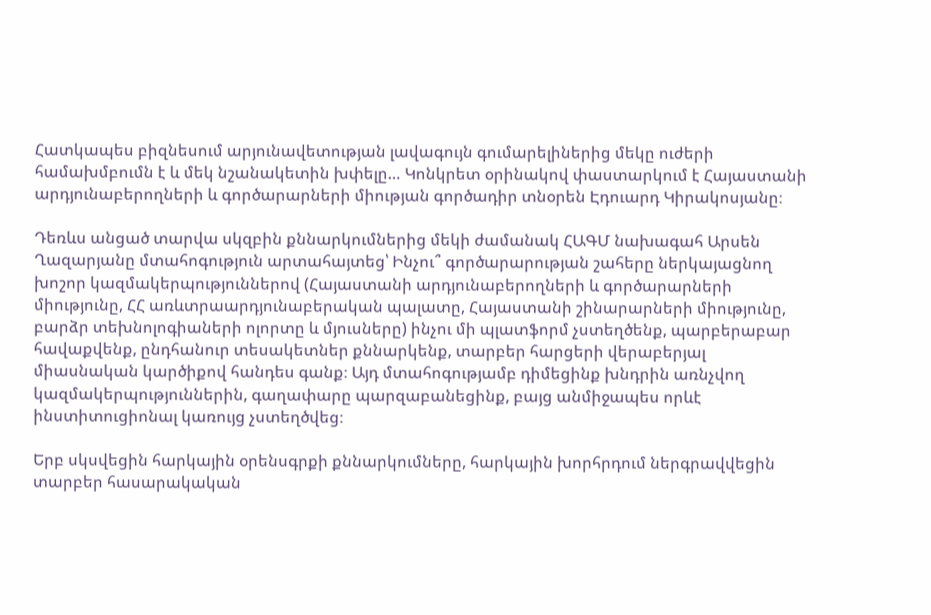Հատկապես բիզնեսում արյունավետության լավագույն գումարելիներից մեկը ուժերի համախմբումն է և մեկ նշանակետին խփելը… Կոնկրետ օրինակով փաստարկում է Հայաստանի արդյունաբերողների և գործարարների միության գործադիր տնօրեն Էդուարդ Կիրակոսյանը։

Դեռևս անցած տարվա սկզբին քննարկումներից մեկի ժամանակ ՀԱԳՄ նախագահ Արսեն Ղազարյանը մտահոգություն արտահայտեց՝ Ինչու՞ գործարարության շահերը ներկայացնող խոշոր կազմակերպություններով (Հայաստանի արդյունաբերողների և գործարարների միությունը, ՀՀ առևտրաարդյունաբերական պալատը, Հայաստանի շինարարների միությունը, բարձր տեխնոլոգիաների ոլորտը և մյուսները) ինչու մի պլատֆորմ չստեղծենք, պարբերաբար հավաքվենք, ընդհանուր տեսակետներ քննարկենք, տարբեր հարցերի վերաբերյալ միասնական կարծիքով հանդես գանք։ Այդ մտահոգությամբ դիմեցինք խնդրին առնչվող կազմակերպություններին, գաղափարը պարզաբանեցինք, բայց անմիջապես որևէ ինստիտուցիոնալ կառույց չստեղծվեց։

Երբ սկսվեցին հարկային օրենսգրքի քննարկումները, հարկային խորհրդում ներգրավվեցին տարբեր հասարակական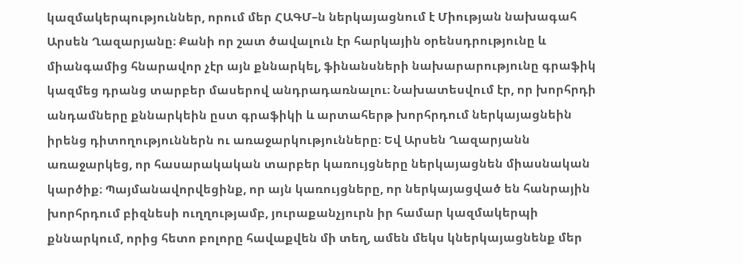կազմակերպություններ, որում մեր ՀԱԳՄ–ն ներկայացնում է Միության նախագահ Արսեն Ղազարյանը։ Քանի որ շատ ծավալուն էր հարկային օրենսդրությունը և միանգամից հնարավոր չէր այն քննարկել, ֆինանսների նախարարությունը գրաֆիկ կազմեց դրանց տարբեր մասերով անդրադառնալու։ Նախատեսվում էր, որ խորհրդի անդամները քննարկեին ըստ գրաֆիկի և արտահերթ խորհրդում ներկայացնեին իրենց դիտողություններն ու առաջարկությունները։ Եվ Արսեն Ղազարյանն առաջարկեց, որ հասարակական տարբեր կառույցները ներկայացնեն միասնական կարծիք։ Պայմանավորվեցինք, որ այն կառույցները, որ ներկայացված են հանրային խորհրդում բիզնեսի ուղղությամբ, յուրաքանչյուրն իր համար կազմակերպի քննարկում, որից հետո բոլորը հավաքվեն մի տեղ, ամեն մեկս կներկայացնենք մեր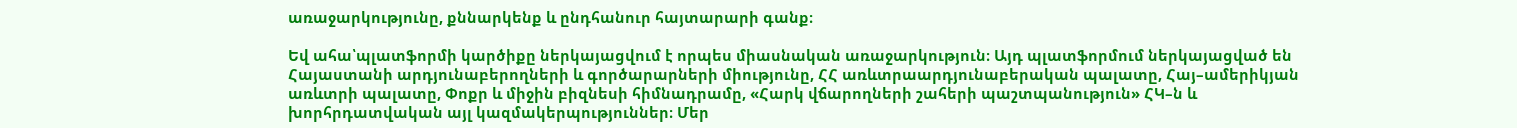առաջարկությունը, քննարկենք և ընդհանուր հայտարարի գանք։

Եվ ահա՝պլատֆորմի կարծիքը ներկայացվում է որպես միասնական առաջարկություն։ Այդ պլատֆորմում ներկայացված են Հայաստանի արդյունաբերողների և գործարարների միությունը, ՀՀ առևտրաարդյունաբերական պալատը, Հայ–ամերիկյան առևտրի պալատը, Փոքր և միջին բիզնեսի հիմնադրամը, «Հարկ վճարողների շահերի պաշտպանություն» ՀԿ–ն և խորհրդատվական այլ կազմակերպություններ։ Մեր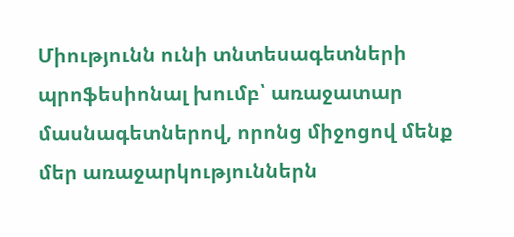Միությունն ունի տնտեսագետների պրոֆեսիոնալ խումբ՝ առաջատար մասնագետներով, որոնց միջոցով մենք մեր առաջարկություններն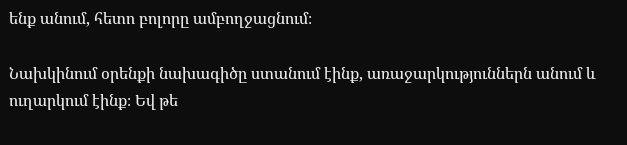ենք անում, հետո բոլորը ամբողջացնում։

Նախկինում օրենքի նախագիծը ստանում էինք, առաջարկություններն անում և ուղարկում էինք։ Եվ թե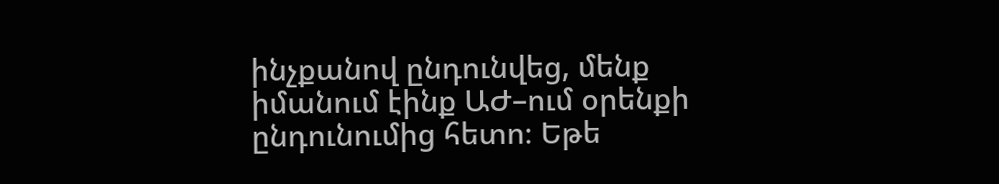ինչքանով ընդունվեց, մենք իմանում էինք ԱԺ–ում օրենքի ընդունումից հետո։ Եթե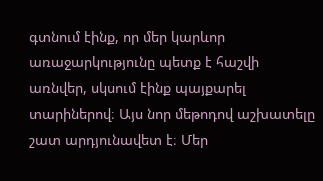գտնում էինք, որ մեր կարևոր առաջարկությունը պետք է հաշվի առնվեր, սկսում էինք պայքարել տարիներով։ Այս նոր մեթոդով աշխատելը շատ արդյունավետ է։ Մեր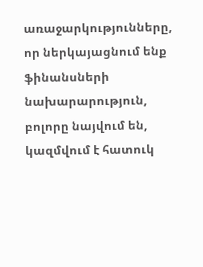առաջարկությունները, որ ներկայացնում ենք ֆինանսների նախարարություն, բոլորը նայվում են, կազմվում է հատուկ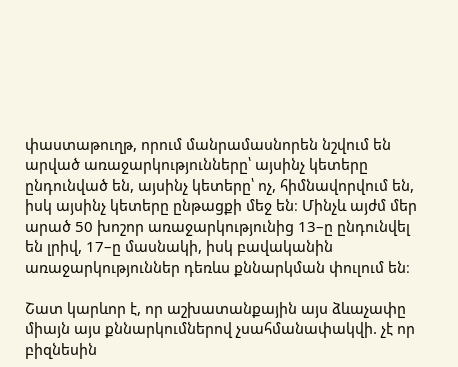փաստաթուղթ, որում մանրամասնորեն նշվում են արված առաջարկությունները՝ այսինչ կետերը ընդունված են, այսինչ կետերը՝ ոչ, հիմնավորվում են, իսկ այսինչ կետերը ընթացքի մեջ են։ Մինչև այժմ մեր արած 50 խոշոր առաջարկությունից 13–ը ընդունվել են լրիվ, 17–ը մասնակի, իսկ բավականին առաջարկություններ դեռևս քննարկման փուլում են։

Շատ կարևոր է, որ աշխատանքային այս ձևաչափը միայն այս քննարկումներով չսահմանափակվի. չէ որ բիզնեսին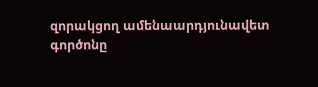զորակցող ամենաարդյունավետ գործոնը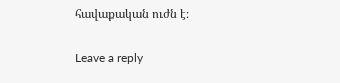հավաքական ուժն է։

Leave a reply